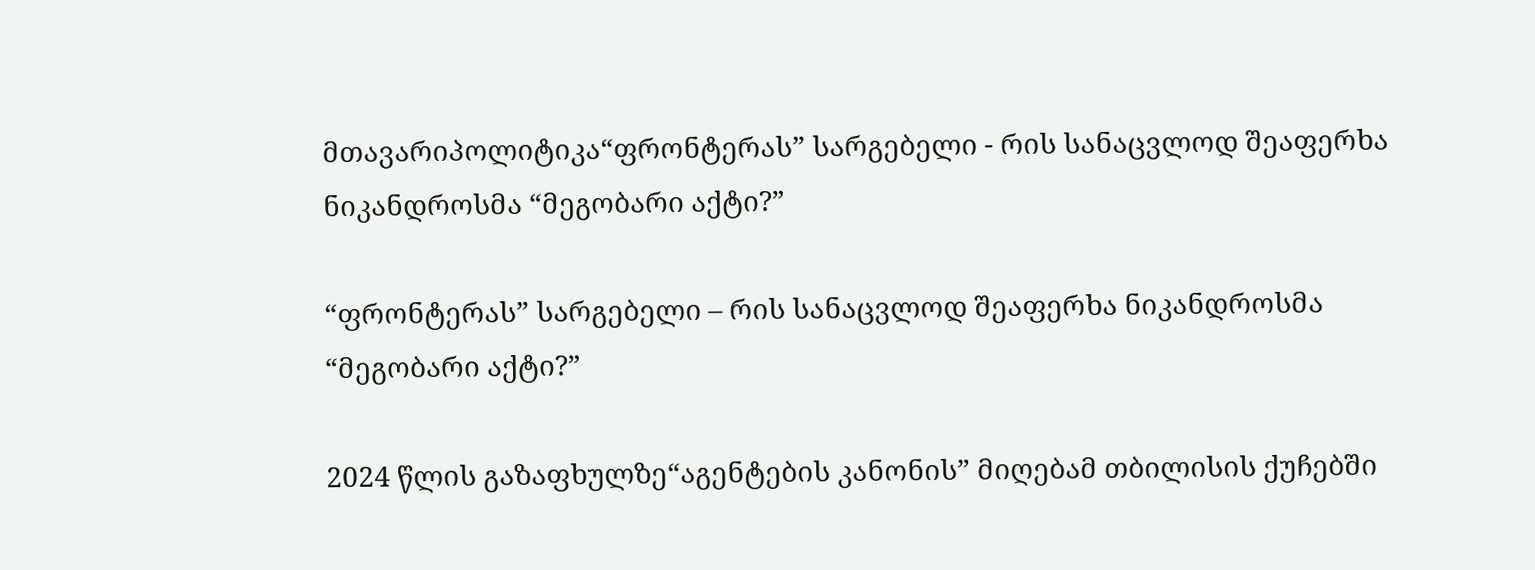მთავარიპოლიტიკა“ფრონტერას” სარგებელი - რის სანაცვლოდ შეაფერხა ნიკანდროსმა “მეგობარი აქტი?”

“ფრონტერას” სარგებელი – რის სანაცვლოდ შეაფერხა ნიკანდროსმა “მეგობარი აქტი?”

2024 წლის გაზაფხულზე“აგენტების კანონის” მიღებამ თბილისის ქუჩებში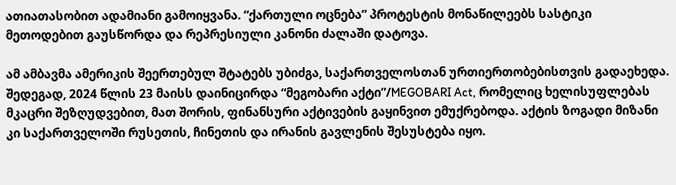ათიათასობით ადამიანი გამოიყვანა. “ქართული ოცნება” პროტესტის მონაწილეებს სასტიკი მეთოდებით გაუსწორდა და რეპრესიული კანონი ძალაში დატოვა.

ამ ამბავმა ამერიკის შეერთებულ შტატებს უბიძგა, საქართველოსთან ურთიერთობებისთვის გადაეხედა. შედეგად, 2024 წლის 23 მაისს დაინიცირდა “მეგობარი აქტი”/MEGOBARI Act, რომელიც ხელისუფლებას მკაცრი შეზღუდვებით, მათ შორის, ფინანსური აქტივების გაყინვით ემუქრებოდა. აქტის ზოგადი მიზანი კი საქართველოში რუსეთის, ჩინეთის და ირანის გავლენის შესუსტება იყო.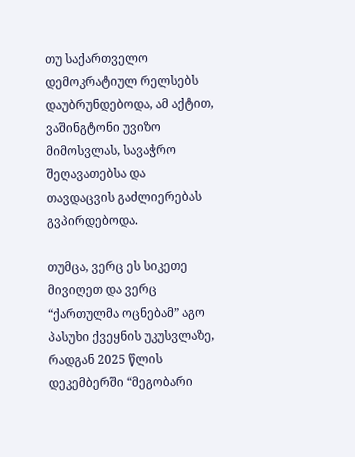თუ საქართველო დემოკრატიულ რელსებს დაუბრუნდებოდა, ამ აქტით, ვაშინგტონი უვიზო მიმოსვლას, სავაჭრო შეღავათებსა და თავდაცვის გაძლიერებას გვპირდებოდა.

თუმცა, ვერც ეს სიკეთე მივიღეთ და ვერც “ქართულმა ოცნებამ” აგო პასუხი ქვეყნის უკუსვლაზე, რადგან 2025 წლის დეკემბერში “მეგობარი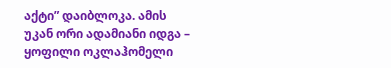აქტი” დაიბლოკა. ამის უკან ორი ადამიანი იდგა – ყოფილი ოკლაჰომელი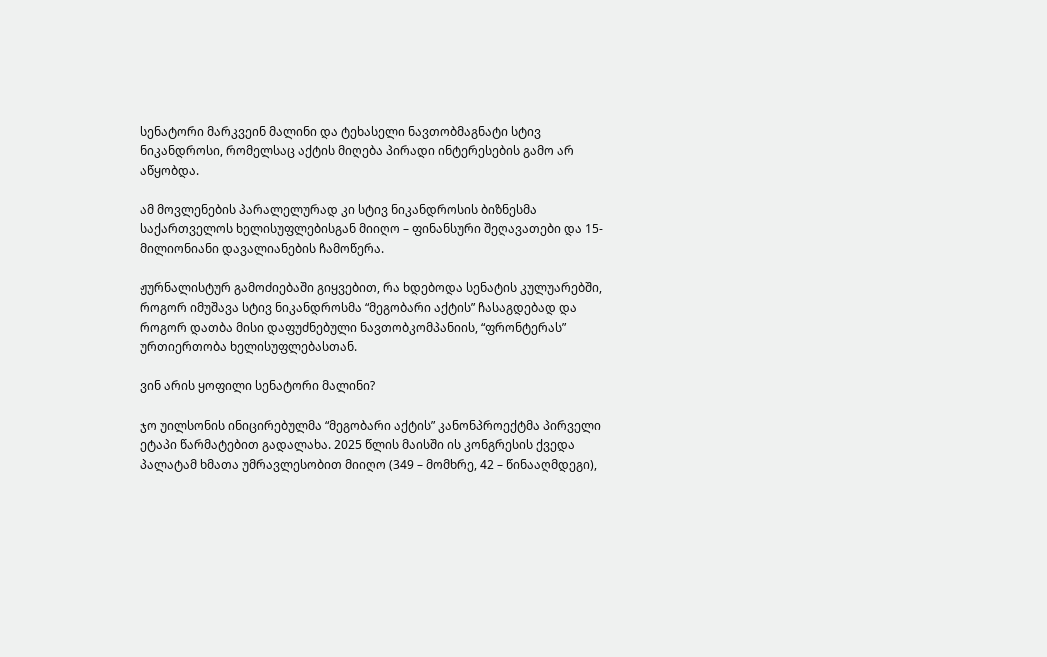სენატორი მარკვეინ მალინი და ტეხასელი ნავთობმაგნატი სტივ ნიკანდროსი, რომელსაც აქტის მიღება პირადი ინტერესების გამო არ აწყობდა.

ამ მოვლენების პარალელურად კი სტივ ნიკანდროსის ბიზნესმა საქართველოს ხელისუფლებისგან მიიღო – ფინანსური შეღავათები და 15-მილიონიანი დავალიანების ჩამოწერა.

ჟურნალისტურ გამოძიებაში გიყვებით, რა ხდებოდა სენატის კულუარებში, როგორ იმუშავა სტივ ნიკანდროსმა “მეგობარი აქტის” ჩასაგდებად და როგორ დათბა მისი დაფუძნებული ნავთობკომპანიის, “ფრონტერას” ურთიერთობა ხელისუფლებასთან.

ვინ არის ყოფილი სენატორი მალინი?

ჯო უილსონის ინიცირებულმა “მეგობარი აქტის” კანონპროექტმა პირველი ეტაპი წარმატებით გადალახა. 2025 წლის მაისში ის კონგრესის ქვედა პალატამ ხმათა უმრავლესობით მიიღო (349 – მომხრე, 42 – წინააღმდეგი),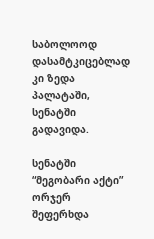საბოლოოდ დასამტკიცებლად კი ზედა პალატაში, სენატში გადავიდა.

სენატში “მეგობარი აქტი” ორჯერ შეფერხდა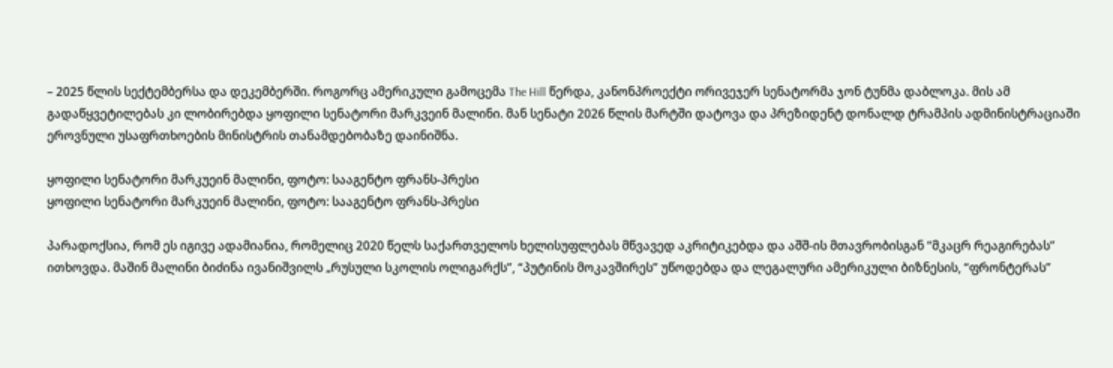– 2025 წლის სექტემბერსა და დეკემბერში. როგორც ამერიკული გამოცემა The Hill წერდა, კანონპროექტი ორივეჯერ სენატორმა ჯონ ტუნმა დაბლოკა. მის ამ გადაწყვეტილებას კი ლობირებდა ყოფილი სენატორი მარკვეინ მალინი. მან სენატი 2026 წლის მარტში დატოვა და პრეზიდენტ დონალდ ტრამპის ადმინისტრაციაში ეროვნული უსაფრთხოების მინისტრის თანამდებობაზე დაინიშნა.

ყოფილი სენატორი მარკუეინ მალინი, ფოტო: სააგენტო ფრანს-პრესი
ყოფილი სენატორი მარკუეინ მალინი, ფოტო: სააგენტო ფრანს-პრესი

პარადოქსია, რომ ეს იგივე ადამიანია, რომელიც 2020 წელს საქართველოს ხელისუფლებას მწვავედ აკრიტიკებდა და აშშ-ის მთავრობისგან “მკაცრ რეაგირებას” ითხოვდა. მაშინ მალინი ბიძინა ივანიშვილს „რუსული სკოლის ოლიგარქს”, “პუტინის მოკავშირეს” უწოდებდა და ლეგალური ამერიკული ბიზნესის, “ფრონტერას”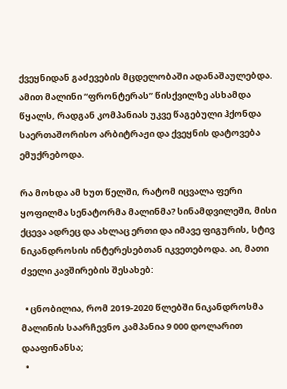ქვეყნიდან გაძევების მცდელობაში ადანაშაულებდა. ამით მალინი “ფრონტერას” წისქვილზე ასხამდა წყალს, რადგან კომპანიას უკვე წაგებული ჰქონდა საერთაშორისო არბიტრაჟი და ქვეყნის დატოვება ემუქრებოდა.

რა მოხდა ამ ხუთ წელში, რატომ იცვალა ფერი ყოფილმა სენატორმა მალინმა? სინამდვილეში, მისი ქცევა ადრეც და ახლაც ერთი და იმავე ფიგურის, სტივ ნიკანდროსის ინტერესებთან იკვეთებოდა. აი, მათი ძველი კავშირების შესახებ:

  • ცნობილია, რომ 2019-2020 წლებში ნიკანდროსმა მალინის საარჩევნო კამპანია 9 000 დოლარით დააფინანსა;
  •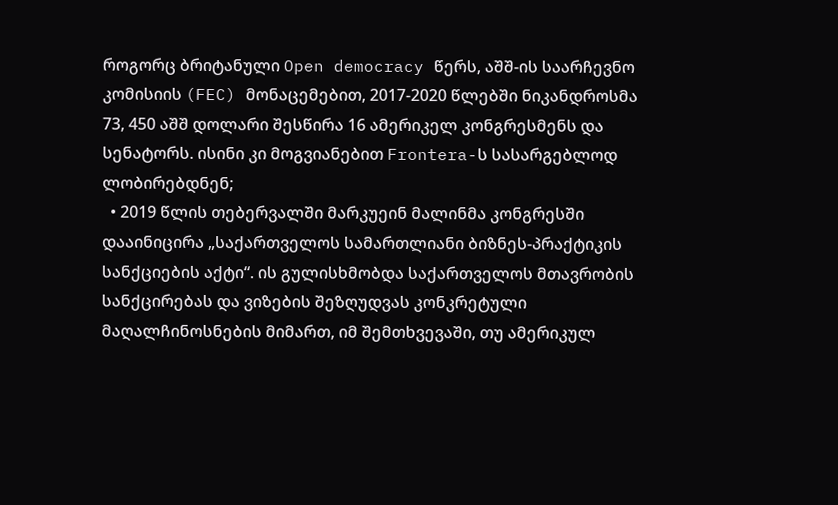როგორც ბრიტანული Open democracy წერს, აშშ-ის საარჩევნო კომისიის (FEC) მონაცემებით, 2017-2020 წლებში ნიკანდროსმა 73, 450 აშშ დოლარი შესწირა 16 ამერიკელ კონგრესმენს და სენატორს. ისინი კი მოგვიანებით Frontera-ს სასარგებლოდ ლობირებდნენ;
  • 2019 წლის თებერვალში მარკუეინ მალინმა კონგრესში დააინიცირა „საქართველოს სამართლიანი ბიზნეს-პრაქტიკის სანქციების აქტი“. ის გულისხმობდა საქართველოს მთავრობის სანქცირებას და ვიზების შეზღუდვას კონკრეტული მაღალჩინოსნების მიმართ, იმ შემთხვევაში, თუ ამერიკულ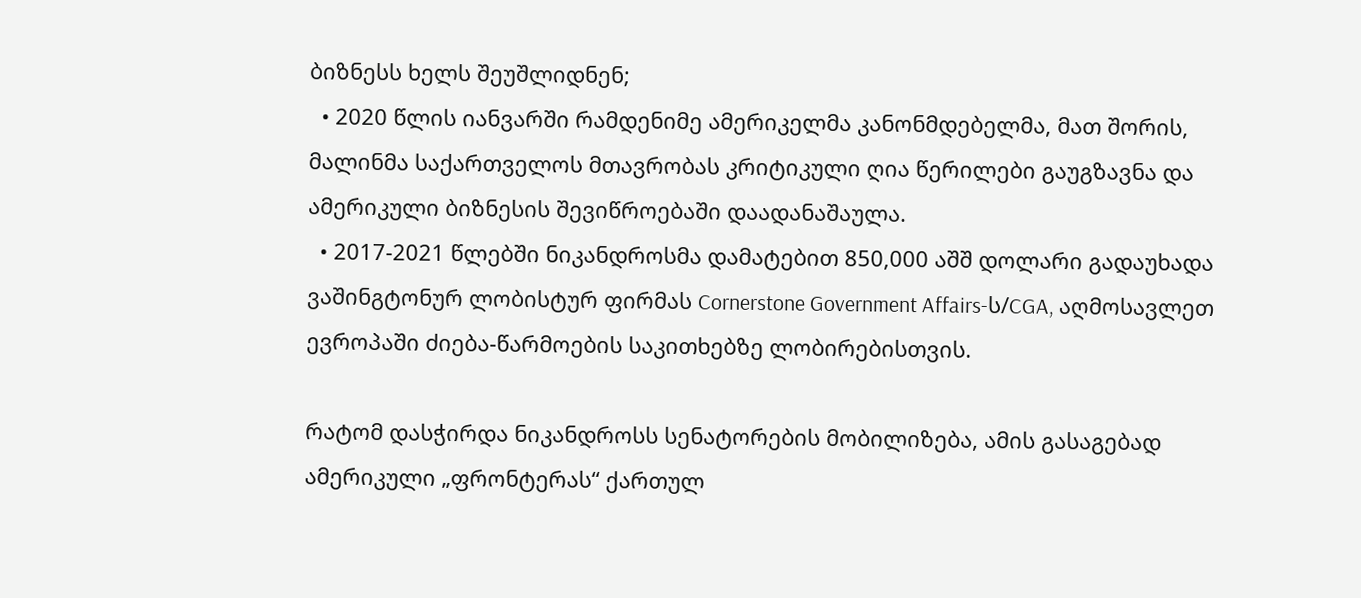ბიზნესს ხელს შეუშლიდნენ;
  • 2020 წლის იანვარში რამდენიმე ამერიკელმა კანონმდებელმა, მათ შორის, მალინმა საქართველოს მთავრობას კრიტიკული ღია წერილები გაუგზავნა და ამერიკული ბიზნესის შევიწროებაში დაადანაშაულა.
  • 2017-2021 წლებში ნიკანდროსმა დამატებით 850,000 აშშ დოლარი გადაუხადა ვაშინგტონურ ლობისტურ ფირმას Cornerstone Government Affairs-ს/CGA, აღმოსავლეთ ევროპაში ძიება-წარმოების საკითხებზე ლობირებისთვის.

რატომ დასჭირდა ნიკანდროსს სენატორების მობილიზება, ამის გასაგებად ამერიკული „ფრონტერას“ ქართულ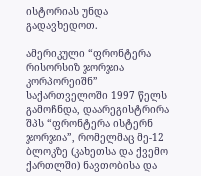ისტორიას უნდა გადავხედოთ.

ამერიკული “ფრონტერა რისორსიზ ჯორჯია კორპორეიშნ” საქართველოში 1997 წელს გამოჩნდა, დაარეგისტრირა შპს “ფრონტერა ისტერნ ჯორჯია”, რომელმაც მე-12 ბლოკზე (კახეთსა და ქვემო ქართლში) ნავთობისა და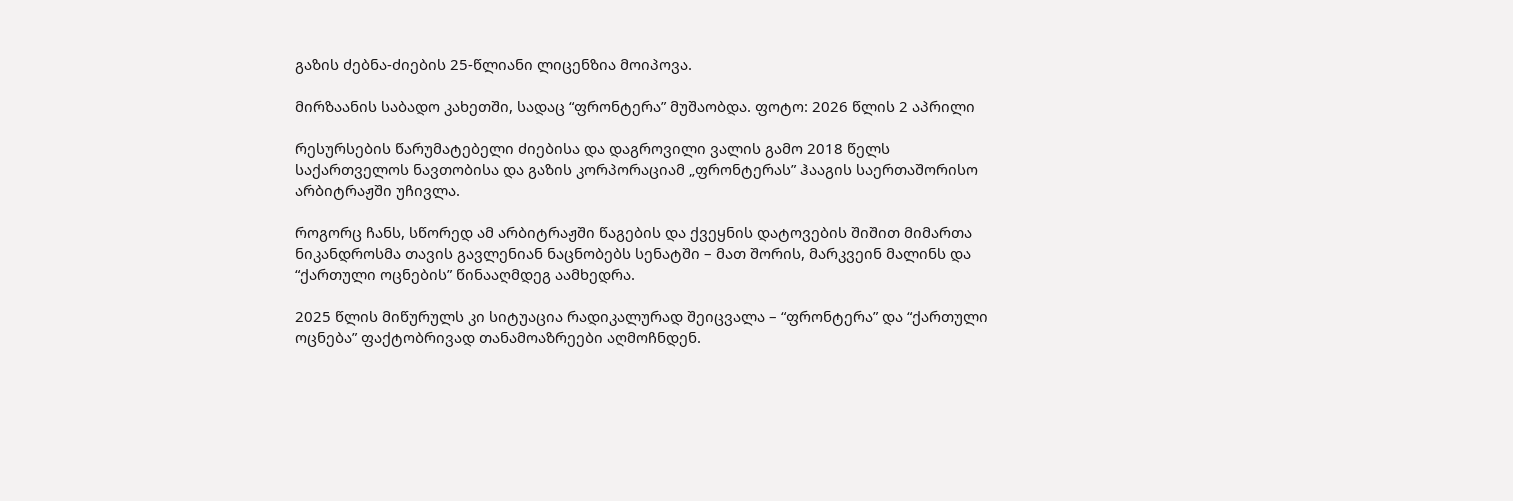გაზის ძებნა-ძიების 25-წლიანი ლიცენზია მოიპოვა.

მირზაანის საბადო კახეთში, სადაც “ფრონტერა” მუშაობდა. ფოტო: 2026 წლის 2 აპრილი

რესურსების წარუმატებელი ძიებისა და დაგროვილი ვალის გამო 2018 წელს საქართველოს ნავთობისა და გაზის კორპორაციამ „ფრონტერას” ჰააგის საერთაშორისო არბიტრაჟში უჩივლა.

როგორც ჩანს, სწორედ ამ არბიტრაჟში წაგების და ქვეყნის დატოვების შიშით მიმართა ნიკანდროსმა თავის გავლენიან ნაცნობებს სენატში – მათ შორის, მარკვეინ მალინს და “ქართული ოცნების” წინააღმდეგ აამხედრა.

2025 წლის მიწურულს კი სიტუაცია რადიკალურად შეიცვალა – “ფრონტერა” და “ქართული ოცნება” ფაქტობრივად თანამოაზრეები აღმოჩნდენ.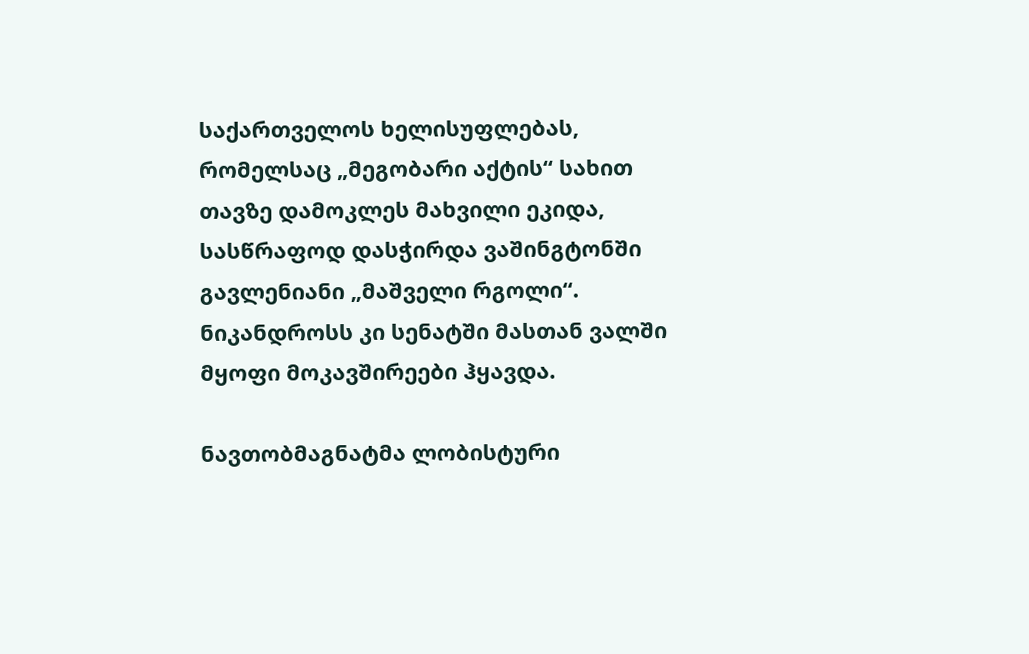საქართველოს ხელისუფლებას, რომელსაც „მეგობარი აქტის“ სახით თავზე დამოკლეს მახვილი ეკიდა, სასწრაფოდ დასჭირდა ვაშინგტონში გავლენიანი „მაშველი რგოლი“. ნიკანდროსს კი სენატში მასთან ვალში მყოფი მოკავშირეები ჰყავდა.

ნავთობმაგნატმა ლობისტური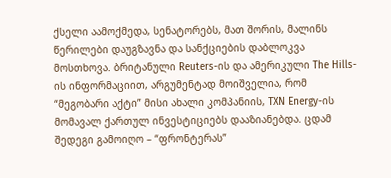ქსელი აამოქმედა, სენატორებს, მათ შორის, მალინს წერილები დაუგზავნა და სანქციების დაბლოკვა მოსთხოვა. ბრიტანული Reuters-ის და ამერიკული The Hills-ის ინფორმაციით, არგუმენტად მოიშველია, რომ “მეგობარი აქტი” მისი ახალი კომპანიის, TXN Energy-ის მომავალ ქართულ ინვესტიციებს დააზიანებდა. ცდამ შედეგი გამოიღო – “ფრონტერას”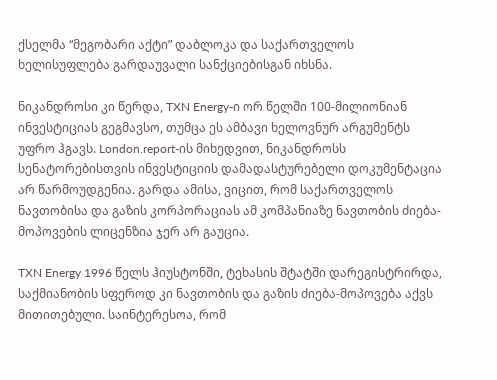ქსელმა “მეგობარი აქტი” დაბლოკა და საქართველოს ხელისუფლება გარდაუვალი სანქციებისგან იხსნა.

ნიკანდროსი კი წერდა, TXN Energy-ი ორ წელში 100-მილიონიან ინვესტიციას გეგმავსო, თუმცა ეს ამბავი ხელოვნურ არგუმენტს უფრო ჰგავს. London.report-ის მიხედვით, ნიკანდროსს სენატორებისთვის ინვესტიციის დამადასტურებელი დოკუმენტაცია არ წარმოუდგენია. გარდა ამისა, ვიცით, რომ საქართველოს ნავთობისა და გაზის კორპორაციას ამ კომპანიაზე ნავთობის ძიება-მოპოვების ლიცენზია ჯერ არ გაუცია.

TXN Energy 1996 წელს ჰიუსტონში, ტეხასის შტატში დარეგისტრირდა, საქმიანობის სფეროდ კი ნავთობის და გაზის ძიება-მოპოვება აქვს მითითებული. საინტერესოა, რომ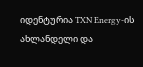იდენტურია TXN Energy-ის ახლანდელი და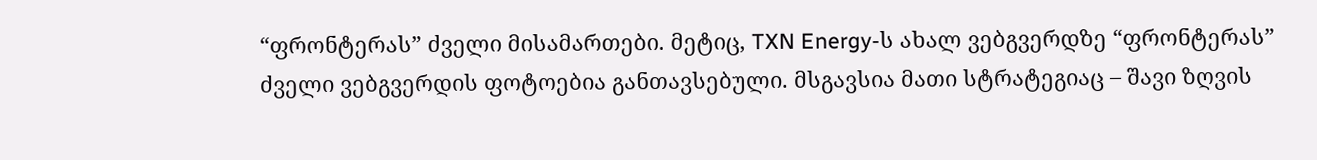“ფრონტერას” ძველი მისამართები. მეტიც, TXN Energy-ს ახალ ვებგვერდზე “ფრონტერას” ძველი ვებგვერდის ფოტოებია განთავსებული. მსგავსია მათი სტრატეგიაც – შავი ზღვის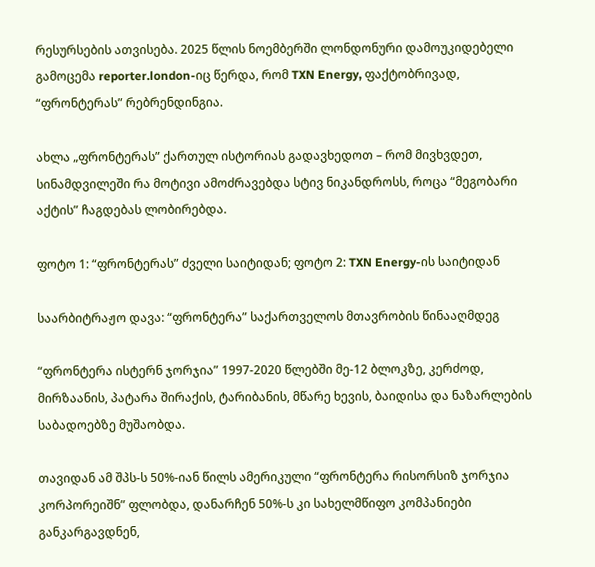რესურსების ათვისება. 2025 წლის ნოემბერში ლონდონური დამოუკიდებელი გამოცემა reporter.london-იც წერდა, რომ TXN Energy, ფაქტობრივად, “ფრონტერას” რებრენდინგია.

ახლა „ფრონტერას” ქართულ ისტორიას გადავხედოთ – რომ მივხვდეთ, სინამდვილეში რა მოტივი ამოძრავებდა სტივ ნიკანდროსს, როცა “მეგობარი აქტის” ჩაგდებას ლობირებდა.

ფოტო 1: “ფრონტერას” ძველი საიტიდან; ფოტო 2: TXN Energy-ის საიტიდან

საარბიტრაჟო დავა: “ფრონტერა” საქართველოს მთავრობის წინააღმდეგ

“ფრონტერა ისტერნ ჯორჯია” 1997-2020 წლებში მე-12 ბლოკზე, კერძოდ, მირზაანის, პატარა შირაქის, ტარიბანის, მწარე ხევის, ბაიდისა და ნაზარლების საბადოებზე მუშაობდა.

თავიდან ამ შპს-ს 50%-იან წილს ამერიკული “ფრონტერა რისორსიზ ჯორჯია კორპორეიშნ” ფლობდა, დანარჩენ 50%-ს კი სახელმწიფო კომპანიები განკარგავდნენ,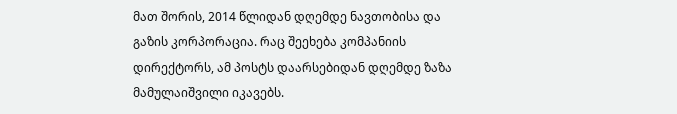მათ შორის, 2014 წლიდან დღემდე ნავთობისა და გაზის კორპორაცია. რაც შეეხება კომპანიის დირექტორს, ამ პოსტს დაარსებიდან დღემდე ზაზა მამულაიშვილი იკავებს.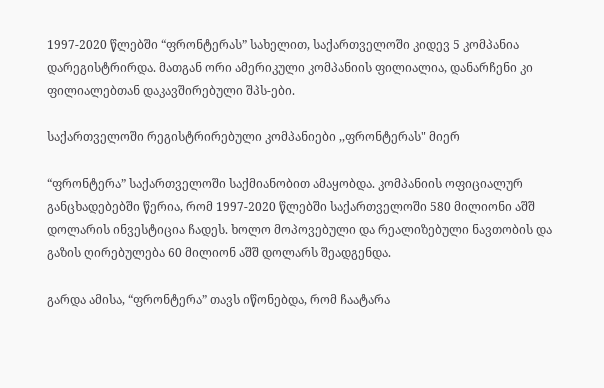1997-2020 წლებში “ფრონტერას” სახელით, საქართველოში კიდევ 5 კომპანია დარეგისტრირდა. მათგან ორი ამერიკული კომპანიის ფილიალია, დანარჩენი კი ფილიალებთან დაკავშირებული შპს-ები.

საქართველოში რეგისტრირებული კომპანიები ,,ფრონტერას" მიერ

“ფრონტერა” საქართველოში საქმიანობით ამაყობდა. კომპანიის ოფიციალურ განცხადებებში წერია, რომ 1997-2020 წლებში საქართველოში 580 მილიონი აშშ დოლარის ინვესტიცია ჩადეს. ხოლო მოპოვებული და რეალიზებული ნავთობის და გაზის ღირებულება 60 მილიონ აშშ დოლარს შეადგენდა.

გარდა ამისა, “ფრონტერა” თავს იწონებდა, რომ ჩაატარა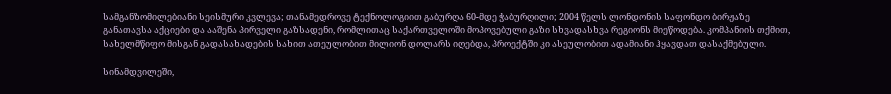სამგანზომილებიანი სეისმური კვლევა; თანამედროვე ტექნოლოგიით გაბურღა 60-მდე ჭაბურღილი; 2004 წელს ლონდონის საფონდო ბირჟაზე განათავსა აქციები და ააშენა პირველი გაზსადენი, რომლითაც საქართველოში მოპოვებული გაზი სხვადასხვა რეგიონს მიეწოდება. კომპანიის თქმით, სახელმწიფო მისგან გადასახადების სახით ათეულობით მილიონ დოლარს იღებდა, პროექტში კი ასეულობით ადამიანი ჰყავდათ დასაქმებული.

სინამდვილეში,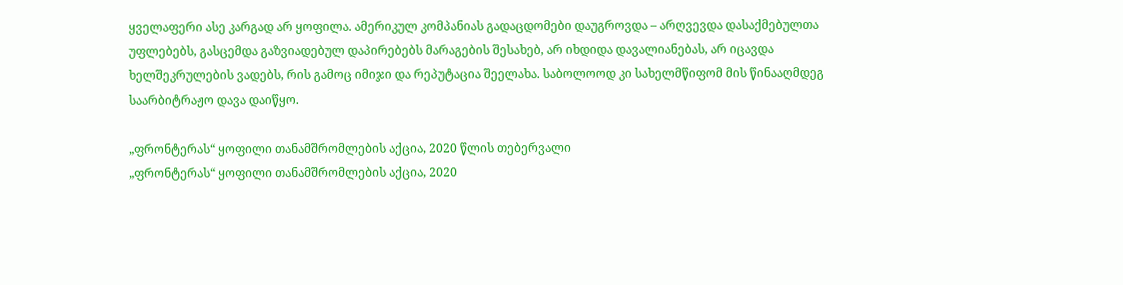ყველაფერი ასე კარგად არ ყოფილა. ამერიკულ კომპანიას გადაცდომები დაუგროვდა – არღვევდა დასაქმებულთა უფლებებს, გასცემდა გაზვიადებულ დაპირებებს მარაგების შესახებ, არ იხდიდა დავალიანებას, არ იცავდა ხელშეკრულების ვადებს, რის გამოც იმიჯი და რეპუტაცია შეელახა. საბოლოოდ კი სახელმწიფომ მის წინააღმდეგ საარბიტრაჟო დავა დაიწყო.

„ფრონტერას“ ყოფილი თანამშრომლების აქცია, 2020 წლის თებერვალი
„ფრონტერას“ ყოფილი თანამშრომლების აქცია, 2020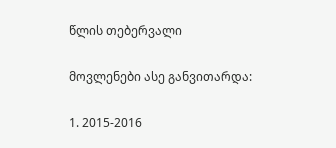წლის თებერვალი

მოვლენები ასე განვითარდა:

1. 2015-2016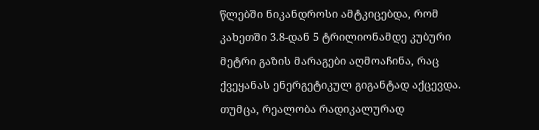წლებში ნიკანდროსი ამტკიცებდა, რომ კახეთში 3.8-დან 5 ტრილიონამდე კუბური მეტრი გაზის მარაგები აღმოაჩინა, რაც ქვეყანას ენერგეტიკულ გიგანტად აქცევდა. თუმცა, რეალობა რადიკალურად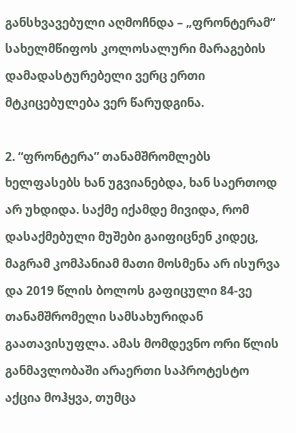განსხვავებული აღმოჩნდა – „ფრონტერამ“ სახელმწიფოს კოლოსალური მარაგების დამადასტურებელი ვერც ერთი მტკიცებულება ვერ წარუდგინა.

2. “ფრონტერა” თანამშრომლებს ხელფასებს ხან უგვიანებდა, ხან საერთოდ არ უხდიდა. საქმე იქამდე მივიდა, რომ დასაქმებული მუშები გაიფიცნენ კიდეც, მაგრამ კომპანიამ მათი მოსმენა არ ისურვა და 2019 წლის ბოლოს გაფიცული 84-ვე თანამშრომელი სამსახურიდან გაათავისუფლა. ამას მომდევნო ორი წლის განმავლობაში არაერთი საპროტესტო აქცია მოჰყვა, თუმცა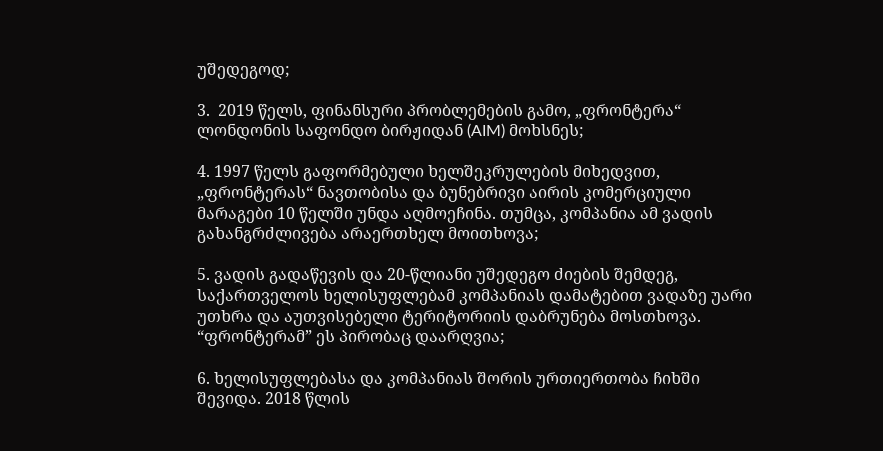უშედეგოდ;

3.  2019 წელს, ფინანსური პრობლემების გამო, „ფრონტერა“ ლონდონის საფონდო ბირჟიდან (AIM) მოხსნეს;

4. 1997 წელს გაფორმებული ხელშეკრულების მიხედვით, „ფრონტერას“ ნავთობისა და ბუნებრივი აირის კომერციული მარაგები 10 წელში უნდა აღმოეჩინა. თუმცა, კომპანია ამ ვადის გახანგრძლივება არაერთხელ მოითხოვა;

5. ვადის გადაწევის და 20-წლიანი უშედეგო ძიების შემდეგ, საქართველოს ხელისუფლებამ კომპანიას დამატებით ვადაზე უარი უთხრა და აუთვისებელი ტერიტორიის დაბრუნება მოსთხოვა. “ფრონტერამ” ეს პირობაც დაარღვია;

6. ხელისუფლებასა და კომპანიას შორის ურთიერთობა ჩიხში შევიდა. 2018 წლის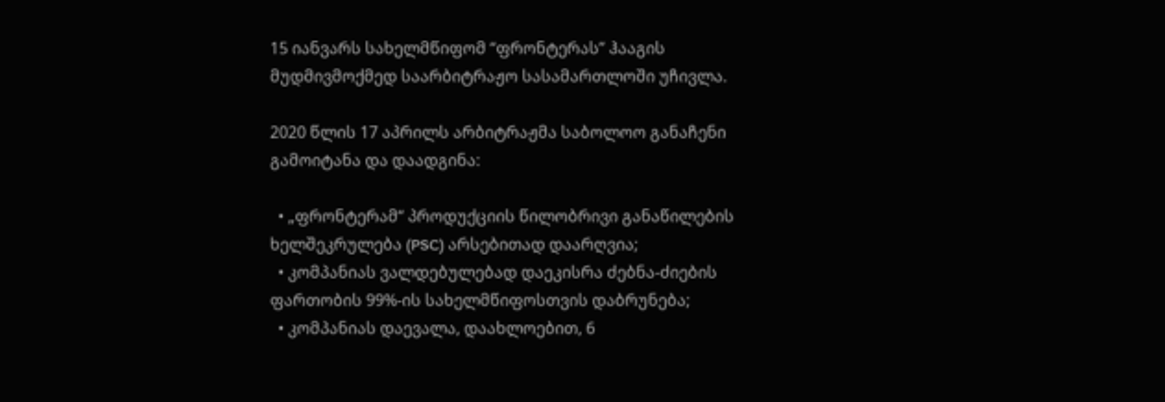15 იანვარს სახელმწიფომ “ფრონტერას” ჰააგის მუდმივმოქმედ საარბიტრაჟო სასამართლოში უჩივლა.

2020 წლის 17 აპრილს არბიტრაჟმა საბოლოო განაჩენი გამოიტანა და დაადგინა:

  • „ფრონტერამ“ პროდუქციის წილობრივი განაწილების ხელშეკრულება (PSC) არსებითად დაარღვია;
  • კომპანიას ვალდებულებად დაეკისრა ძებნა-ძიების ფართობის 99%-ის სახელმწიფოსთვის დაბრუნება;
  • კომპანიას დაევალა, დაახლოებით, 6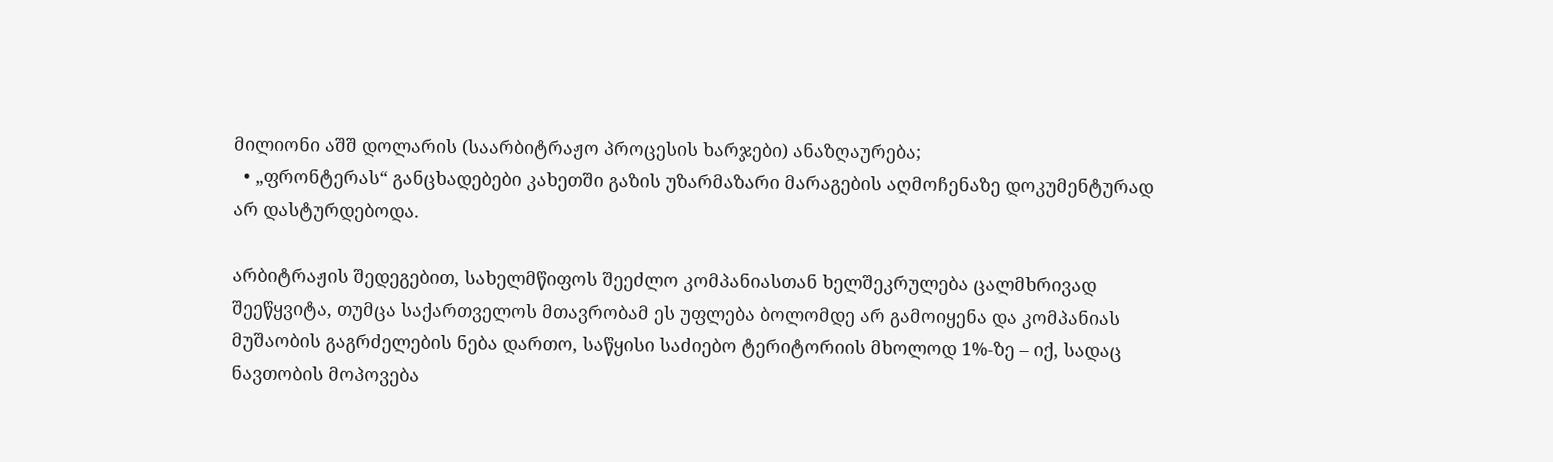მილიონი აშშ დოლარის (საარბიტრაჟო პროცესის ხარჯები) ანაზღაურება;
  • „ფრონტერას“ განცხადებები კახეთში გაზის უზარმაზარი მარაგების აღმოჩენაზე დოკუმენტურად არ დასტურდებოდა.

არბიტრაჟის შედეგებით, სახელმწიფოს შეეძლო კომპანიასთან ხელშეკრულება ცალმხრივად შეეწყვიტა, თუმცა საქართველოს მთავრობამ ეს უფლება ბოლომდე არ გამოიყენა და კომპანიას მუშაობის გაგრძელების ნება დართო, საწყისი საძიებო ტერიტორიის მხოლოდ 1%-ზე – იქ, სადაც ნავთობის მოპოვება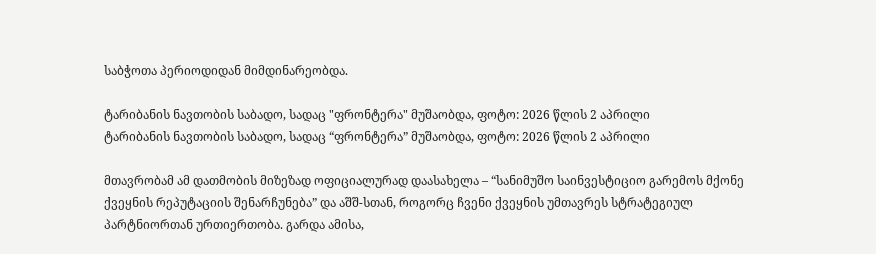საბჭოთა პერიოდიდან მიმდინარეობდა.

ტარიბანის ნავთობის საბადო, სადაც "ფრონტერა" მუშაობდა, ფოტო: 2026 წლის 2 აპრილი
ტარიბანის ნავთობის საბადო, სადაც “ფრონტერა” მუშაობდა, ფოტო: 2026 წლის 2 აპრილი

მთავრობამ ამ დათმობის მიზეზად ოფიციალურად დაასახელა – “სანიმუშო საინვესტიციო გარემოს მქონე ქვეყნის რეპუტაციის შენარჩუნება” და აშშ-სთან, როგორც ჩვენი ქვეყნის უმთავრეს სტრატეგიულ პარტნიორთან ურთიერთობა. გარდა ამისა,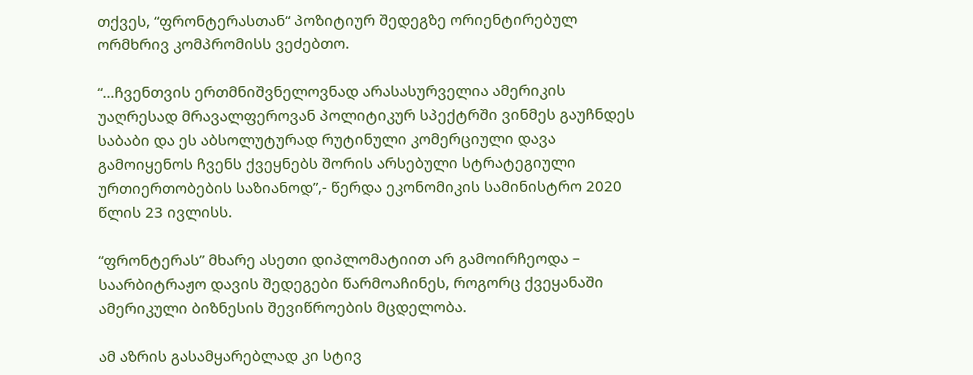თქვეს, “ფრონტერასთან“ პოზიტიურ შედეგზე ორიენტირებულ ორმხრივ კომპრომისს ვეძებთო.

“…ჩვენთვის ერთმნიშვნელოვნად არასასურველია ამერიკის უაღრესად მრავალფეროვან პოლიტიკურ სპექტრში ვინმეს გაუჩნდეს საბაბი და ეს აბსოლუტურად რუტინული კომერციული დავა გამოიყენოს ჩვენს ქვეყნებს შორის არსებული სტრატეგიული ურთიერთობების საზიანოდ”,- წერდა ეკონომიკის სამინისტრო 2020 წლის 23 ივლისს.

“ფრონტერას” მხარე ასეთი დიპლომატიით არ გამოირჩეოდა – საარბიტრაჟო დავის შედეგები წარმოაჩინეს, როგორც ქვეყანაში ამერიკული ბიზნესის შევიწროების მცდელობა.

ამ აზრის გასამყარებლად კი სტივ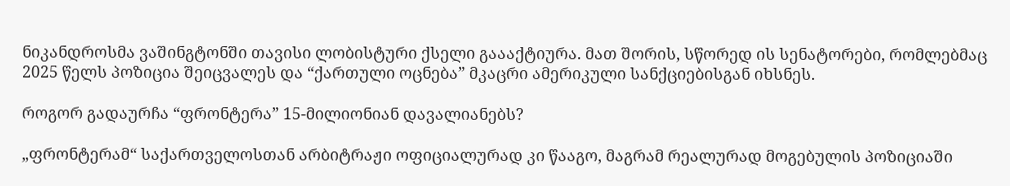ნიკანდროსმა ვაშინგტონში თავისი ლობისტური ქსელი გაააქტიურა. მათ შორის, სწორედ ის სენატორები, რომლებმაც 2025 წელს პოზიცია შეიცვალეს და “ქართული ოცნება” მკაცრი ამერიკული სანქციებისგან იხსნეს.

როგორ გადაურჩა “ფრონტერა” 15-მილიონიან დავალიანებს?

„ფრონტერამ“ საქართველოსთან არბიტრაჟი ოფიციალურად კი წააგო, მაგრამ რეალურად მოგებულის პოზიციაში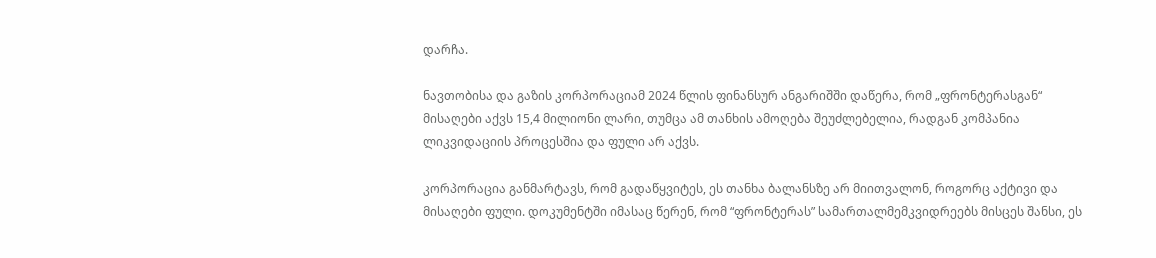დარჩა.

ნავთობისა და გაზის კორპორაციამ 2024 წლის ფინანსურ ანგარიშში დაწერა, რომ „ფრონტერასგან“ მისაღები აქვს 15,4 მილიონი ლარი, თუმცა ამ თანხის ამოღება შეუძლებელია, რადგან კომპანია ლიკვიდაციის პროცესშია და ფული არ აქვს.

კორპორაცია განმარტავს, რომ გადაწყვიტეს, ეს თანხა ბალანსზე არ მიითვალონ, როგორც აქტივი და მისაღები ფული. დოკუმენტში იმასაც წერენ, რომ “ფრონტერას” სამართალმემკვიდრეებს მისცეს შანსი, ეს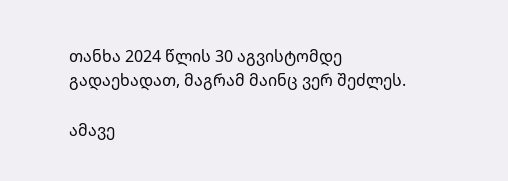თანხა 2024 წლის 30 აგვისტომდე გადაეხადათ, მაგრამ მაინც ვერ შეძლეს.

ამავე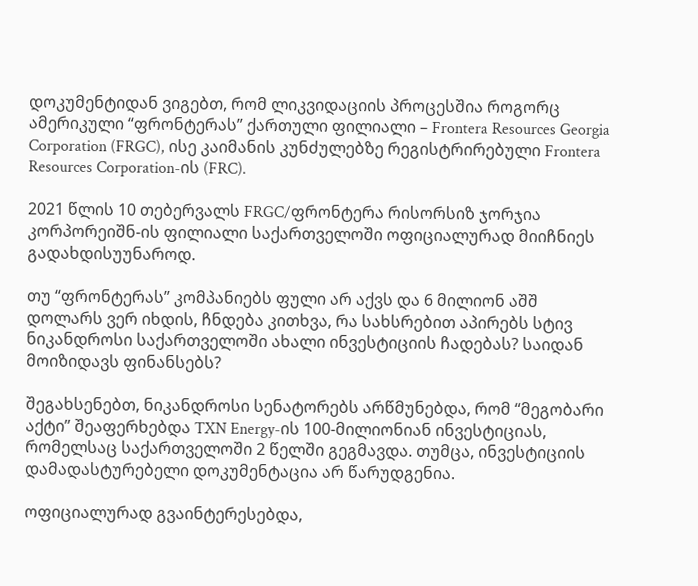დოკუმენტიდან ვიგებთ, რომ ლიკვიდაციის პროცესშია როგორც ამერიკული “ფრონტერას” ქართული ფილიალი – Frontera Resources Georgia Corporation (FRGC), ისე კაიმანის კუნძულებზე რეგისტრირებული Frontera Resources Corporation-ის (FRC).

2021 წლის 10 თებერვალს FRGC/ფრონტერა რისორსიზ ჯორჯია კორპორეიშნ-ის ფილიალი საქართველოში ოფიციალურად მიიჩნიეს გადახდისუუნაროდ.

თუ “ფრონტერას” კომპანიებს ფული არ აქვს და 6 მილიონ აშშ დოლარს ვერ იხდის, ჩნდება კითხვა, რა სახსრებით აპირებს სტივ ნიკანდროსი საქართველოში ახალი ინვესტიციის ჩადებას? საიდან მოიზიდავს ფინანსებს?

შეგახსენებთ, ნიკანდროსი სენატორებს არწმუნებდა, რომ “მეგობარი აქტი” შეაფერხებდა TXN Energy-ის 100-მილიონიან ინვესტიციას, რომელსაც საქართველოში 2 წელში გეგმავდა. თუმცა, ინვესტიციის დამადასტურებელი დოკუმენტაცია არ წარუდგენია.

ოფიციალურად გვაინტერესებდა,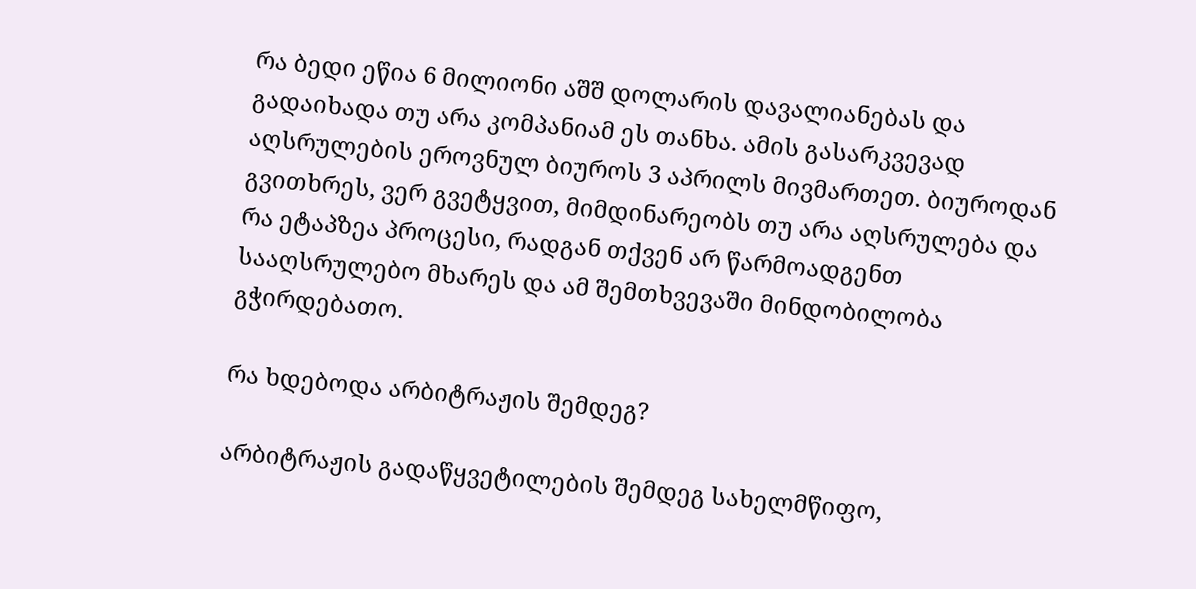რა ბედი ეწია 6 მილიონი აშშ დოლარის დავალიანებას და გადაიხადა თუ არა კომპანიამ ეს თანხა. ამის გასარკვევად აღსრულების ეროვნულ ბიუროს 3 აპრილს მივმართეთ. ბიუროდან გვითხრეს, ვერ გვეტყვით, მიმდინარეობს თუ არა აღსრულება და რა ეტაპზეა პროცესი, რადგან თქვენ არ წარმოადგენთ სააღსრულებო მხარეს და ამ შემთხვევაში მინდობილობა გჭირდებათო.

რა ხდებოდა არბიტრაჟის შემდეგ?

არბიტრაჟის გადაწყვეტილების შემდეგ სახელმწიფო,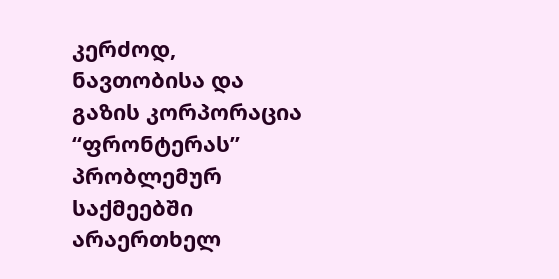კერძოდ, ნავთობისა და გაზის კორპორაცია “ფრონტერას” პრობლემურ საქმეებში არაერთხელ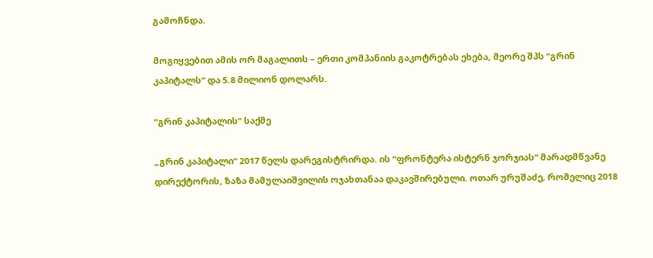გამოჩნდა.

მოგიყვებით ამის ორ მაგალითს – ერთი კომპანიის გაკოტრებას ეხება, მეორე შპს “გრინ კაპიტალს” და 5.8 მილიონ დოლარს.

“გრინ კაპიტალის” საქმე

„გრინ კაპიტალი“ 2017 წელს დარეგისტრირდა. ის “ფრონტერა ისტერნ ჯორჯიას” მარადმწვანე დირექტორის, ზაზა მამულაიშვილის ოჯახთანაა დაკავშირებული. ოთარ ურუშაძე, რომელიც 2018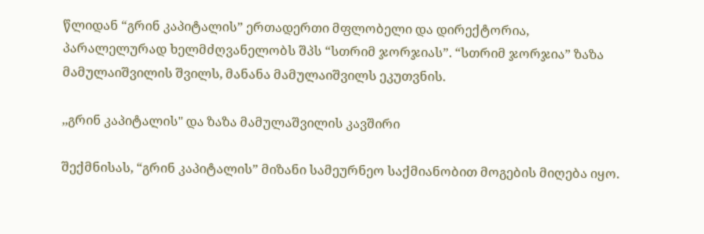წლიდან “გრინ კაპიტალის” ერთადერთი მფლობელი და დირექტორია, პარალელურად ხელმძღვანელობს შპს “სთრიმ ჯორჯიას”. “სთრიმ ჯორჯია” ზაზა მამულაიშვილის შვილს, მანანა მამულაიშვილს ეკუთვნის.

,,გრინ კაპიტალის" და ზაზა მამულაშვილის კავშირი

შექმნისას, “გრინ კაპიტალის” მიზანი სამეურნეო საქმიანობით მოგების მიღება იყო.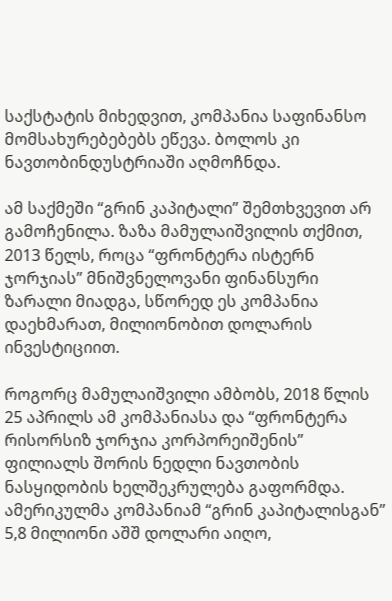საქსტატის მიხედვით, კომპანია საფინანსო მომსახურებებებს ეწევა. ბოლოს კი ნავთობინდუსტრიაში აღმოჩნდა.

ამ საქმეში “გრინ კაპიტალი” შემთხვევით არ გამოჩენილა. ზაზა მამულაიშვილის თქმით, 2013 წელს, როცა “ფრონტერა ისტერნ ჯორჯიას” მნიშვნელოვანი ფინანსური ზარალი მიადგა, სწორედ ეს კომპანია დაეხმარათ, მილიონობით დოლარის ინვესტიციით.

როგორც მამულაიშვილი ამბობს, 2018 წლის 25 აპრილს ამ კომპანიასა და “ფრონტერა რისორსიზ ჯორჯია კორპორეიშენის” ფილიალს შორის ნედლი ნავთობის ნასყიდობის ხელშეკრულება გაფორმდა. ამერიკულმა კომპანიამ “გრინ კაპიტალისგან” 5,8 მილიონი აშშ დოლარი აიღო,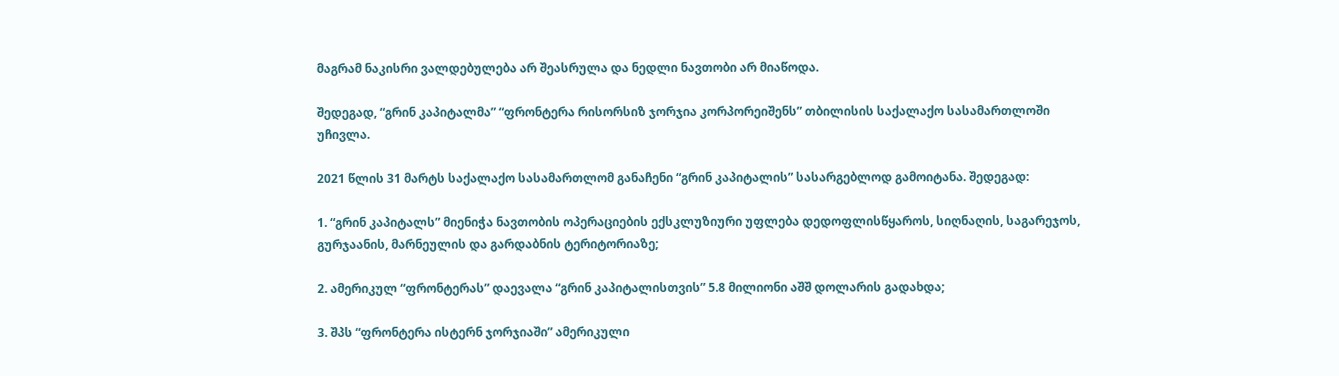მაგრამ ნაკისრი ვალდებულება არ შეასრულა და ნედლი ნავთობი არ მიაწოდა.

შედეგად, “გრინ კაპიტალმა” “ფრონტერა რისორსიზ ჯორჯია კორპორეიშენს” თბილისის საქალაქო სასამართლოში უჩივლა.

2021 წლის 31 მარტს საქალაქო სასამართლომ განაჩენი “გრინ კაპიტალის” სასარგებლოდ გამოიტანა. შედეგად:

1. “გრინ კაპიტალს” მიენიჭა ნავთობის ოპერაციების ექსკლუზიური უფლება დედოფლისწყაროს, სიღნაღის, საგარეჯოს, გურჯაანის, მარნეულის და გარდაბნის ტერიტორიაზე;

2. ამერიკულ “ფრონტერას” დაევალა “გრინ კაპიტალისთვის” 5.8 მილიონი აშშ დოლარის გადახდა;

3. შპს “ფრონტერა ისტერნ ჯორჯიაში” ამერიკული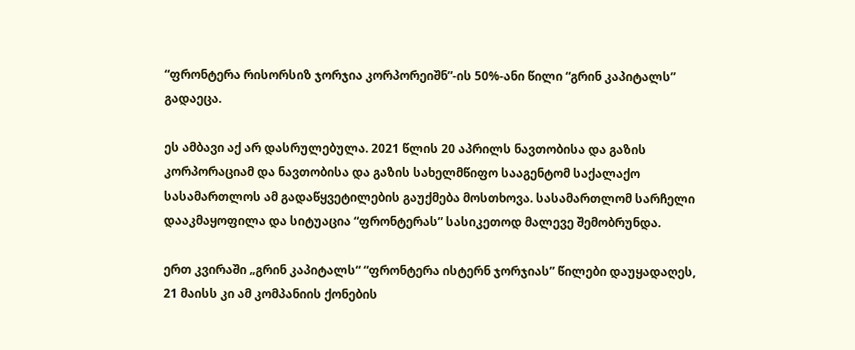“ფრონტერა რისორსიზ ჯორჯია კორპორეიშნ”-ის 50%-ანი წილი “გრინ კაპიტალს” გადაეცა.

ეს ამბავი აქ არ დასრულებულა. 2021 წლის 20 აპრილს ნავთობისა და გაზის კორპორაციამ და ნავთობისა და გაზის სახელმწიფო სააგენტომ საქალაქო სასამართლოს ამ გადაწყვეტილების გაუქმება მოსთხოვა. სასამართლომ სარჩელი დააკმაყოფილა და სიტუაცია “ფრონტერას” სასიკეთოდ მალევე შემობრუნდა.

ერთ კვირაში „გრინ კაპიტალს“ “ფრონტერა ისტერნ ჯორჯიას” წილები დაუყადაღეს, 21 მაისს კი ამ კომპანიის ქონების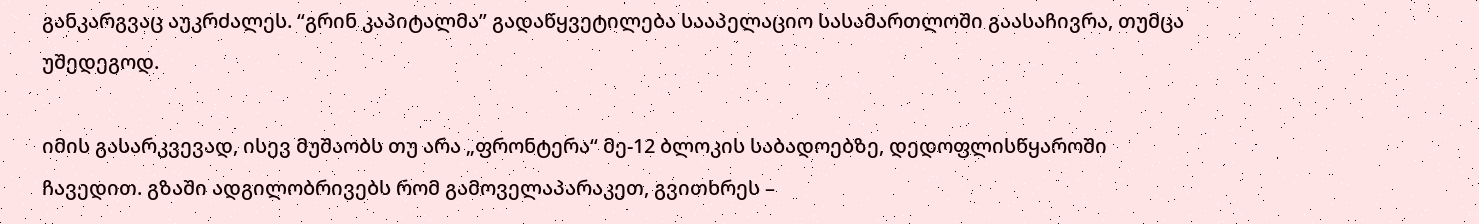განკარგვაც აუკრძალეს. “გრინ კაპიტალმა” გადაწყვეტილება სააპელაციო სასამართლოში გაასაჩივრა, თუმცა უშედეგოდ.

იმის გასარკვევად, ისევ მუშაობს თუ არა „ფრონტერა“ მე-12 ბლოკის საბადოებზე, დედოფლისწყაროში ჩავედით. გზაში ადგილობრივებს რომ გამოველაპარაკეთ, გვითხრეს –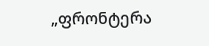„ფრონტერა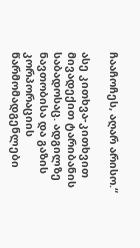ჩააჩოჩეს, აღარ არისო.“

ასე კითხვა-კითხვით მივადექით ტარიბანის საბადოსაც. ადგილზე ნავთობისა და გაზის კორპორაციის წარმომადგენლები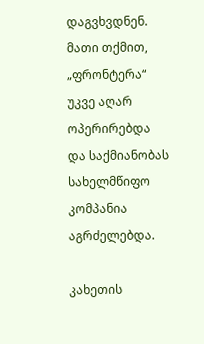დაგვხვდნენ. მათი თქმით, „ფრონტერა“ უკვე აღარ ოპერირებდა და საქმიანობას სახელმწიფო კომპანია აგრძელებდა.

კახეთის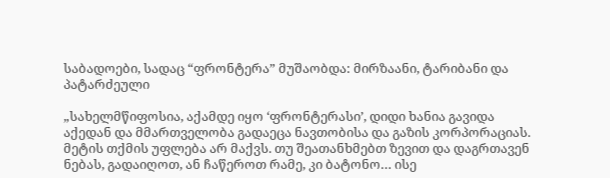საბადოები, სადაც “ფრონტერა” მუშაობდა: მირზაანი, ტარიბანი და პატარძეული

„სახელმწიფოსია, აქამდე იყო ‘ფრონტერასი’, დიდი ხანია გავიდა აქედან და მმართველობა გადაეცა ნავთობისა და გაზის კორპორაციას. მეტის თქმის უფლება არ მაქვს. თუ შეათანხმებთ ზევით და დაგრთავენ ნებას, გადაიღოთ, ან ჩაწეროთ რამე, კი ბატონო… ისე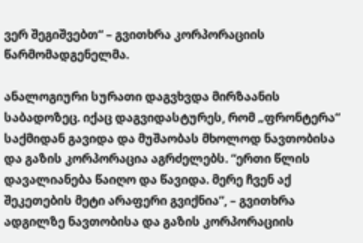ვერ შეგიშვებთ“ – გვითხრა კორპორაციის წარმომადგენელმა.

ანალოგიური სურათი დაგვხვდა მირზაანის საბადოზეც. იქაც დაგვიდასტურეს, რომ „ფრონტერა“ საქმიდან გავიდა და მუშაობას მხოლოდ ნავთობისა და გაზის კორპორაცია აგრძელებს. “ერთი წლის დავალიანება წაიღო და წავიდა. მერე ჩვენ აქ შეკეთების მეტი არაფერი გვიქნია”, – გვითხრა ადგილზე ნავთობისა და გაზის კორპორაციის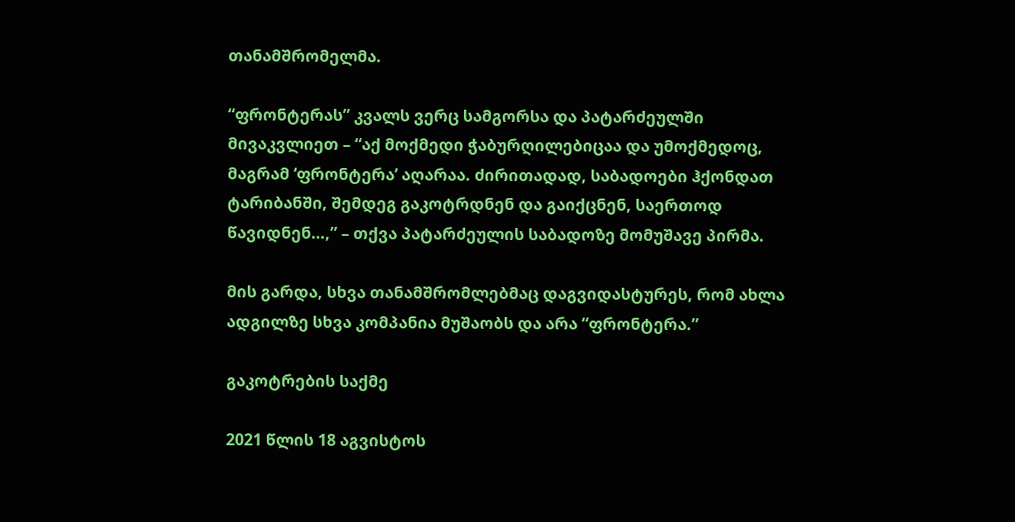თანამშრომელმა.

“ფრონტერას” კვალს ვერც სამგორსა და პატარძეულში მივაკვლიეთ – “აქ მოქმედი ჭაბურღილებიცაა და უმოქმედოც, მაგრამ ‘ფრონტერა’ აღარაა. ძირითადად, საბადოები ჰქონდათ ტარიბანში, შემდეგ გაკოტრდნენ და გაიქცნენ, საერთოდ წავიდნენ…,” – თქვა პატარძეულის საბადოზე მომუშავე პირმა.

მის გარდა, სხვა თანამშრომლებმაც დაგვიდასტურეს, რომ ახლა ადგილზე სხვა კომპანია მუშაობს და არა “ფრონტერა.”

გაკოტრების საქმე

2021 წლის 18 აგვისტოს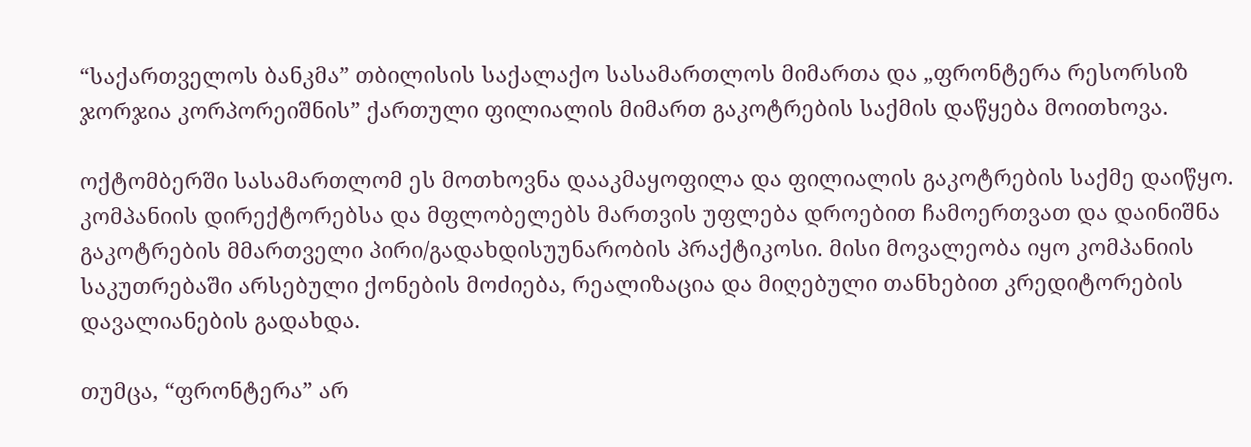“საქართველოს ბანკმა” თბილისის საქალაქო სასამართლოს მიმართა და „ფრონტერა რესორსიზ ჯორჯია კორპორეიშნის” ქართული ფილიალის მიმართ გაკოტრების საქმის დაწყება მოითხოვა.

ოქტომბერში სასამართლომ ეს მოთხოვნა დააკმაყოფილა და ფილიალის გაკოტრების საქმე დაიწყო. კომპანიის დირექტორებსა და მფლობელებს მართვის უფლება დროებით ჩამოერთვათ და დაინიშნა გაკოტრების მმართველი პირი/გადახდისუუნარობის პრაქტიკოსი. მისი მოვალეობა იყო კომპანიის საკუთრებაში არსებული ქონების მოძიება, რეალიზაცია და მიღებული თანხებით კრედიტორების დავალიანების გადახდა.

თუმცა, “ფრონტერა” არ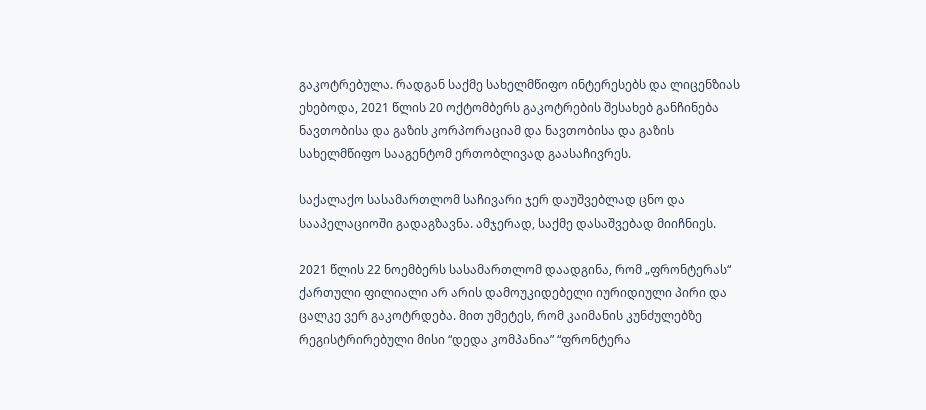გაკოტრებულა. რადგან საქმე სახელმწიფო ინტერესებს და ლიცენზიას ეხებოდა, 2021 წლის 20 ოქტომბერს გაკოტრების შესახებ განჩინება ნავთობისა და გაზის კორპორაციამ და ნავთობისა და გაზის სახელმწიფო სააგენტომ ერთობლივად გაასაჩივრეს.

საქალაქო სასამართლომ საჩივარი ჯერ დაუშვებლად ცნო და სააპელაციოში გადაგზავნა. ამჯერად, საქმე დასაშვებად მიიჩნიეს.

2021 წლის 22 ნოემბერს სასამართლომ დაადგინა, რომ „ფრონტერას“ ქართული ფილიალი არ არის დამოუკიდებელი იურიდიული პირი და ცალკე ვერ გაკოტრდება. მით უმეტეს, რომ კაიმანის კუნძულებზე რეგისტრირებული მისი “დედა კომპანია” “ფრონტერა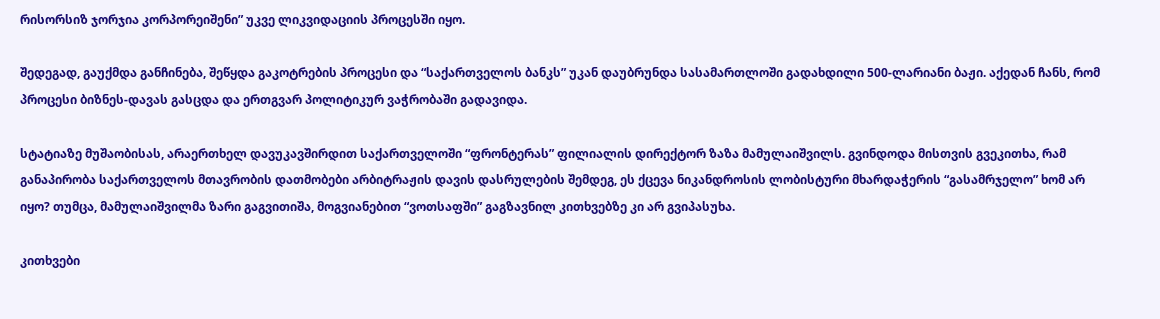რისორსიზ ჯორჯია კორპორეიშენი” უკვე ლიკვიდაციის პროცესში იყო.

შედეგად, გაუქმდა განჩინება, შეწყდა გაკოტრების პროცესი და “საქართველოს ბანკს” უკან დაუბრუნდა სასამართლოში გადახდილი 500-ლარიანი ბაჟი. აქედან ჩანს, რომ პროცესი ბიზნეს-დავას გასცდა და ერთგვარ პოლიტიკურ ვაჭრობაში გადავიდა.

სტატიაზე მუშაობისას, არაერთხელ დავუკავშირდით საქართველოში “ფრონტერას” ფილიალის დირექტორ ზაზა მამულაიშვილს. გვინდოდა მისთვის გვეკითხა, რამ განაპირობა საქართველოს მთავრობის დათმობები არბიტრაჟის დავის დასრულების შემდეგ, ეს ქცევა ნიკანდროსის ლობისტური მხარდაჭერის “გასამრჯელო” ხომ არ იყო? თუმცა, მამულაიშვილმა ზარი გაგვითიშა, მოგვიანებით “ვოთსაფში” გაგზავნილ კითხვებზე კი არ გვიპასუხა.

კითხვები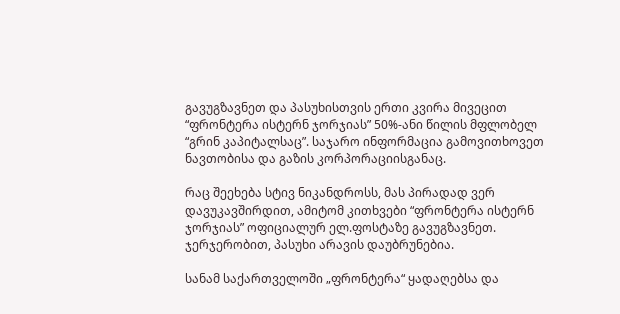გავუგზავნეთ და პასუხისთვის ერთი კვირა მივეცით “ფრონტერა ისტერნ ჯორჯიას” 50%-ანი წილის მფლობელ “გრინ კაპიტალსაც”. საჯარო ინფორმაცია გამოვითხოვეთ ნავთობისა და გაზის კორპორაციისგანაც.

რაც შეეხება სტივ ნიკანდროსს, მას პირადად ვერ დავუკავშირდით, ამიტომ კითხვები “ფრონტერა ისტერნ ჯორჯიას” ოფიციალურ ელ.ფოსტაზე გავუგზავნეთ. ჯერჯერობით, პასუხი არავის დაუბრუნებია.

სანამ საქართველოში „ფრონტერა“ ყადაღებსა და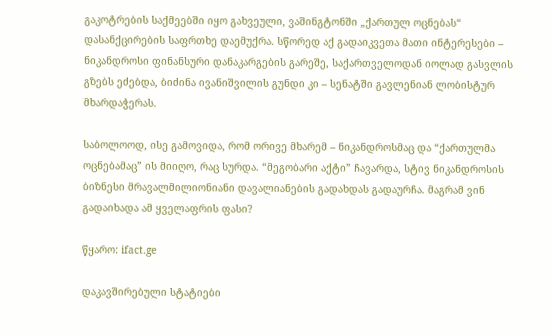გაკოტრების საქმეებში იყო გახვეული, ვაშინგტონში „ქართულ ოცნებას“ დასანქცირების საფრთხე დაემუქრა. სწორედ აქ გადაიკვეთა მათი ინტერესები – ნიკანდროსი ფინანსური დანაკარგების გარეშე, საქართველოდან იოლად გასვლის გზებს ეძებდა, ბიძინა ივანიშვილის გუნდი კი – სენატში გავლენიან ლობისტურ მხარდაჭერას.

საბოლოოდ, ისე გამოვიდა, რომ ორივე მხარემ – ნიკანდროსმაც და “ქართულმა ოცნებამაც” ის მიიღო, რაც სურდა. “მეგობარი აქტი” ჩავარდა, სტივ ნიკანდროსის ბიზნესი მრავალმილიონიანი დავალიანების გადახდას გადაურჩა. მაგრამ ვინ გადაიხადა ამ ყველაფრის ფასი?

წყარო: ifact.ge

დაკავშირებული სტატიები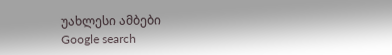უახლესი ამბები
Google search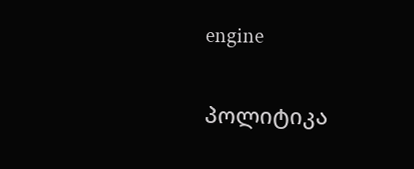engine

პოლიტიკა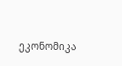ეკონომიკა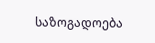საზოგადოება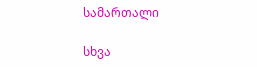სამართალი

სხვა